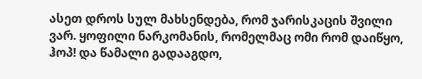ასეთ დროს სულ მახსენდება, რომ ჯარისკაცის შვილი ვარ. ყოფილი ნარკომანის, რომელმაც ომი რომ დაიწყო, ჰოპ! და წამალი გადააგდო,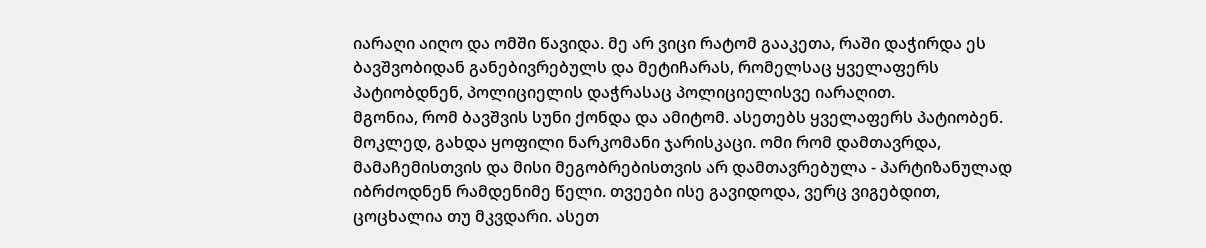იარაღი აიღო და ომში წავიდა. მე არ ვიცი რატომ გააკეთა, რაში დაჭირდა ეს ბავშვობიდან განებივრებულს და მეტიჩარას, რომელსაც ყველაფერს პატიობდნენ, პოლიციელის დაჭრასაც პოლიციელისვე იარაღით.
მგონია, რომ ბავშვის სუნი ქონდა და ამიტომ. ასეთებს ყველაფერს პატიობენ. მოკლედ, გახდა ყოფილი ნარკომანი ჯარისკაცი. ომი რომ დამთავრდა, მამაჩემისთვის და მისი მეგობრებისთვის არ დამთავრებულა - პარტიზანულად იბრძოდნენ რამდენიმე წელი. თვეები ისე გავიდოდა, ვერც ვიგებდით, ცოცხალია თუ მკვდარი. ასეთ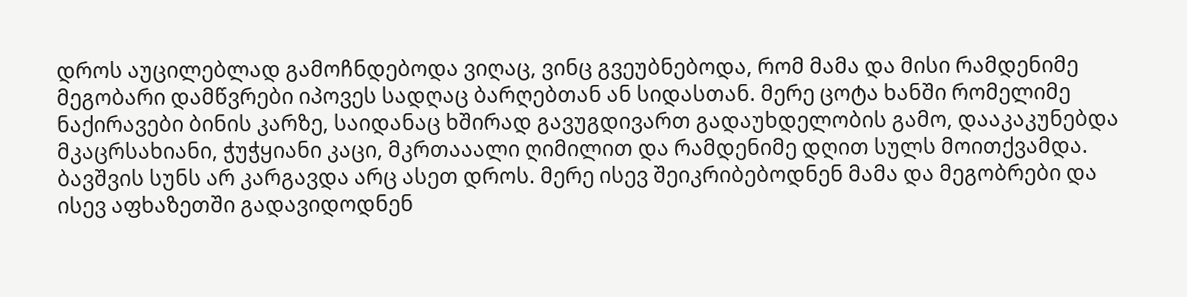დროს აუცილებლად გამოჩნდებოდა ვიღაც, ვინც გვეუბნებოდა, რომ მამა და მისი რამდენიმე მეგობარი დამწვრები იპოვეს სადღაც ბარღებთან ან სიდასთან. მერე ცოტა ხანში რომელიმე ნაქირავები ბინის კარზე, საიდანაც ხშირად გავუგდივართ გადაუხდელობის გამო, დააკაკუნებდა მკაცრსახიანი, ჭუჭყიანი კაცი, მკრთააალი ღიმილით და რამდენიმე დღით სულს მოითქვამდა. ბავშვის სუნს არ კარგავდა არც ასეთ დროს. მერე ისევ შეიკრიბებოდნენ მამა და მეგობრები და ისევ აფხაზეთში გადავიდოდნენ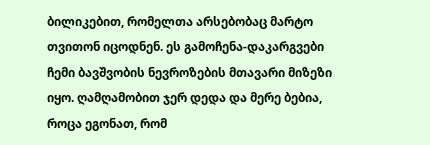ბილიკებით, რომელთა არსებობაც მარტო თვითონ იცოდნენ. ეს გამოჩენა-დაკარგვები ჩემი ბავშვობის ნევროზების მთავარი მიზეზი იყო. ღამღამობით ჯერ დედა და მერე ბებია, როცა ეგონათ, რომ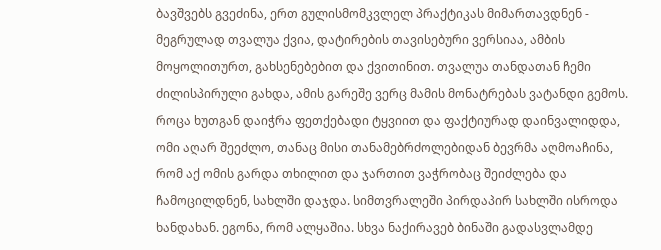ბავშვებს გვეძინა, ერთ გულისმომკვლელ პრაქტიკას მიმართავდნენ - მეგრულად თვალუა ქვია, დატირების თავისებური ვერსიაა, ამბის მოყოლითურთ, გახსენებებით და ქვითინით. თვალუა თანდათან ჩემი ძილისპირული გახდა, ამის გარეშე ვერც მამის მონატრებას ვატანდი გემოს.
როცა ხუთგან დაიჭრა ფეთქებადი ტყვიით და ფაქტიურად დაინვალიდდა, ომი აღარ შეეძლო, თანაც მისი თანამებრძოლებიდან ბევრმა აღმოაჩინა, რომ აქ ომის გარდა თხილით და ჯართით ვაჭრობაც შეიძლება და ჩამოცილდნენ, სახლში დაჯდა. სიმთვრალეში პირდაპირ სახლში ისროდა ხანდახან. ეგონა, რომ ალყაშია. სხვა ნაქირავებ ბინაში გადასვლამდე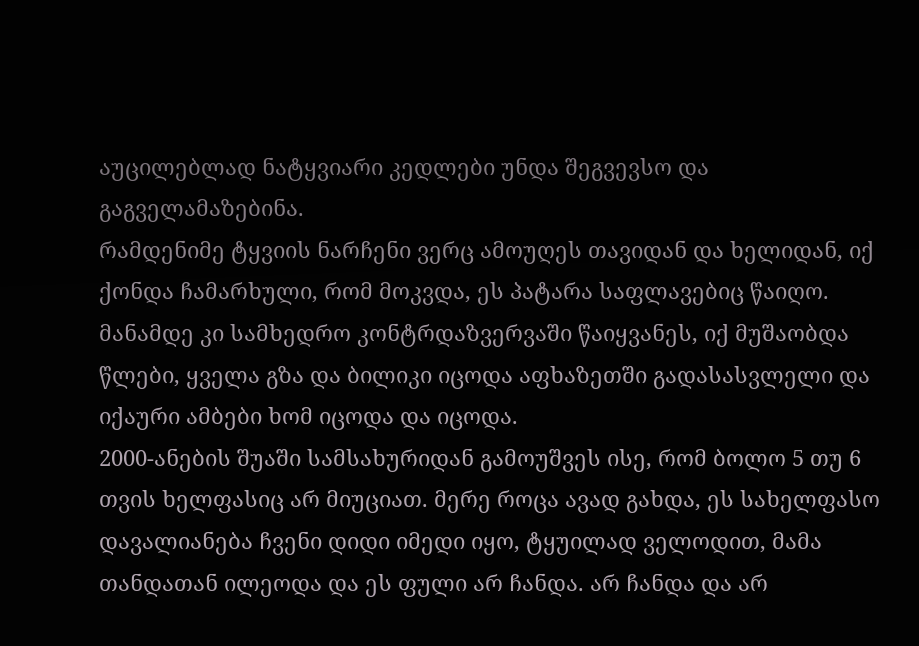აუცილებლად ნატყვიარი კედლები უნდა შეგვევსო და გაგველამაზებინა.
რამდენიმე ტყვიის ნარჩენი ვერც ამოუღეს თავიდან და ხელიდან, იქ ქონდა ჩამარხული, რომ მოკვდა, ეს პატარა საფლავებიც წაიღო. მანამდე კი სამხედრო კონტრდაზვერვაში წაიყვანეს, იქ მუშაობდა წლები, ყველა გზა და ბილიკი იცოდა აფხაზეთში გადასასვლელი და იქაური ამბები ხომ იცოდა და იცოდა.
2000-ანების შუაში სამსახურიდან გამოუშვეს ისე, რომ ბოლო 5 თუ 6 თვის ხელფასიც არ მიუციათ. მერე როცა ავად გახდა, ეს სახელფასო დავალიანება ჩვენი დიდი იმედი იყო, ტყუილად ველოდით, მამა თანდათან ილეოდა და ეს ფული არ ჩანდა. არ ჩანდა და არ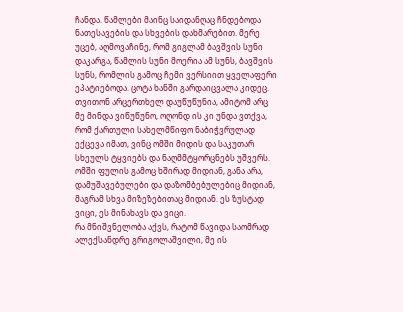ჩანდა. წამლები მაინც საიდანღაც ჩნდებოდა ნათესავების და სხვების დახმარებით. მერე უცებ, აღმოვაჩინე, რომ გიგლამ ბავშვის სუნი დაკარგა, წამლის სუნი მოერია ამ სუნს, ბავშვის სუნს, რომლის გამოც ჩემი ვერსიით ყველაფერი ეპატიებოდა. ცოტა ხანში გარდაიცვალა კიდეც.
თვითონ არცერთხელ დაუწუწუნია, ამიტომ არც მე მინდა ვიწუწუნო, ოღონდ ის კი უნდა ვთქვა, რომ ქართული სახელმწიფო ნაბიჭვრულად ექცევა იმათ, ვინც ომში მიდის და საკუთარ სხეულს ტყვიებს და ნაღმმტყორცნებს უშვერს.
ომში ფულის გამოც ხშირად მიდიან, განა არა, დამუშავებულები და დაზომბებულებიც მიდიან, მაგრამ სხვა მიზეზებითაც მიდიან. ეს ზუსტად ვიცი, ეს მინახავს და ვიცი.
რა მნიშვნელობა აქვს, რატომ წავიდა საომრად ალექსანდრე გრიგოლაშვილი, მე ის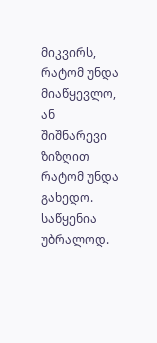მიკვირს, რატომ უნდა მიაწყევლო, ან შიშნარევი ზიზღით რატომ უნდა გახედო. საწყენია უბრალოდ.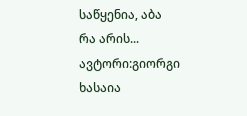საწყენია, აბა რა არის...
ავტორი:გიორგი ხასაია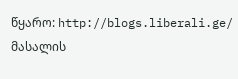წყარო: http://blogs.liberali.ge/
მასალის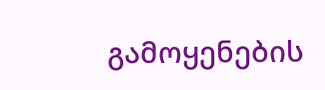გამოყენების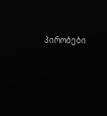პირობები